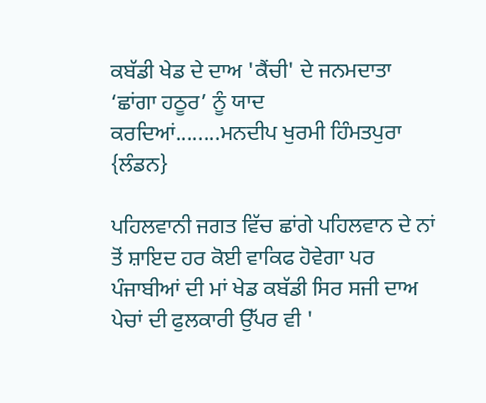ਕਬੱਡੀ ਖੇਡ ਦੇ ਦਾਅ 'ਕੈਂਚੀ' ਦੇ ਜਨਮਦਾਤਾ ‘ਛਾਂਗਾ ਹਠੂਰ’ ਨੂੰ ਯਾਦ ਕਰਦਿਆਂ........ਮਨਦੀਪ ਖੁਰਮੀ ਹਿੰਮਤਪੁਰਾ {ਲੰਡਨ}

ਪਹਿਲਵਾਨੀ ਜਗਤ ਵਿੱਚ ਛਾਂਗੇ ਪਹਿਲਵਾਨ ਦੇ ਨਾਂ ਤੋਂ ਸ਼ਾਇਦ ਹਰ ਕੋਈ ਵਾਕਿਫ ਹੋਵੇਗਾ ਪਰ ਪੰਜਾਬੀਆਂ ਦੀ ਮਾਂ ਖੇਡ ਕਬੱਡੀ ਸਿਰ ਸਜੀ ਦਾਅ ਪੇਚਾਂ ਦੀ ਫੁਲਕਾਰੀ ਉੱਪਰ ਵੀ '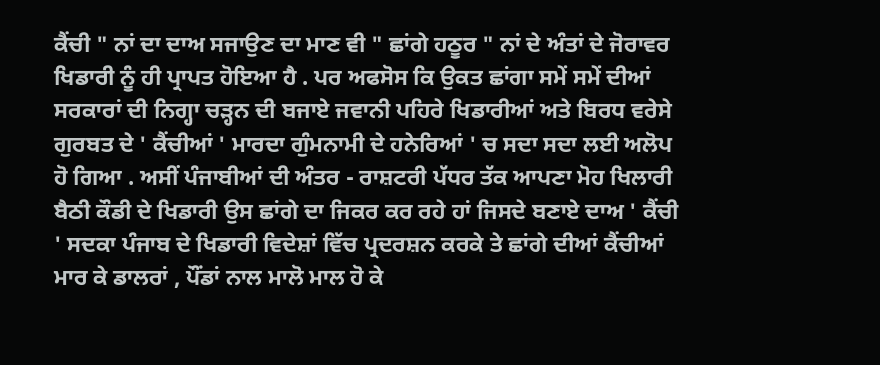ਕੈਂਚੀ " ਨਾਂ ਦਾ ਦਾਅ ਸਜਾਉਣ ਦਾ ਮਾਣ ਵੀ " ਛਾਂਗੇ ਹਠੂਰ " ਨਾਂ ਦੇ ਅੰਤਾਂ ਦੇ ਜੋਰਾਵਰ ਖਿਡਾਰੀ ਨੂੰ ਹੀ ਪ੍ਰਾਪਤ ਹੋਇਆ ਹੈ . ਪਰ ਅਫਸੋਸ ਕਿ ਉਕਤ ਛਾਂਗਾ ਸਮੇਂ ਸਮੇਂ ਦੀਆਂ ਸਰਕਾਰਾਂ ਦੀ ਨਿਗ੍ਹਾ ਚੜ੍ਹਨ ਦੀ ਬਜਾਏ ਜਵਾਨੀ ਪਹਿਰੇ ਖਿਡਾਰੀਆਂ ਅਤੇ ਬਿਰਧ ਵਰੇਸੇ ਗੁਰਬਤ ਦੇ ' ਕੈਂਚੀਆਂ ' ਮਾਰਦਾ ਗੁੰਮਨਾਮੀ ਦੇ ਹਨੇਰਿਆਂ ' ਚ ਸਦਾ ਸਦਾ ਲਈ ਅਲੋਪ ਹੋ ਗਿਆ . ਅਸੀਂ ਪੰਜਾਬੀਆਂ ਦੀ ਅੰਤਰ - ਰਾਸ਼ਟਰੀ ਪੱਧਰ ਤੱਕ ਆਪਣਾ ਮੋਹ ਖਿਲਾਰੀ ਬੈਠੀ ਕੌਡੀ ਦੇ ਖਿਡਾਰੀ ਉਸ ਛਾਂਗੇ ਦਾ ਜਿਕਰ ਕਰ ਰਹੇ ਹਾਂ ਜਿਸਦੇ ਬਣਾਏ ਦਾਅ ' ਕੈਂਚੀ ' ਸਦਕਾ ਪੰਜਾਬ ਦੇ ਖਿਡਾਰੀ ਵਿਦੇਸ਼ਾਂ ਵਿੱਚ ਪ੍ਰਦਰਸ਼ਨ ਕਰਕੇ ਤੇ ਛਾਂਗੇ ਦੀਆਂ ਕੈਂਚੀਆਂ ਮਾਰ ਕੇ ਡਾਲਰਾਂ , ਪੌਂਡਾਂ ਨਾਲ ਮਾਲੋ ਮਾਲ ਹੋ ਕੇ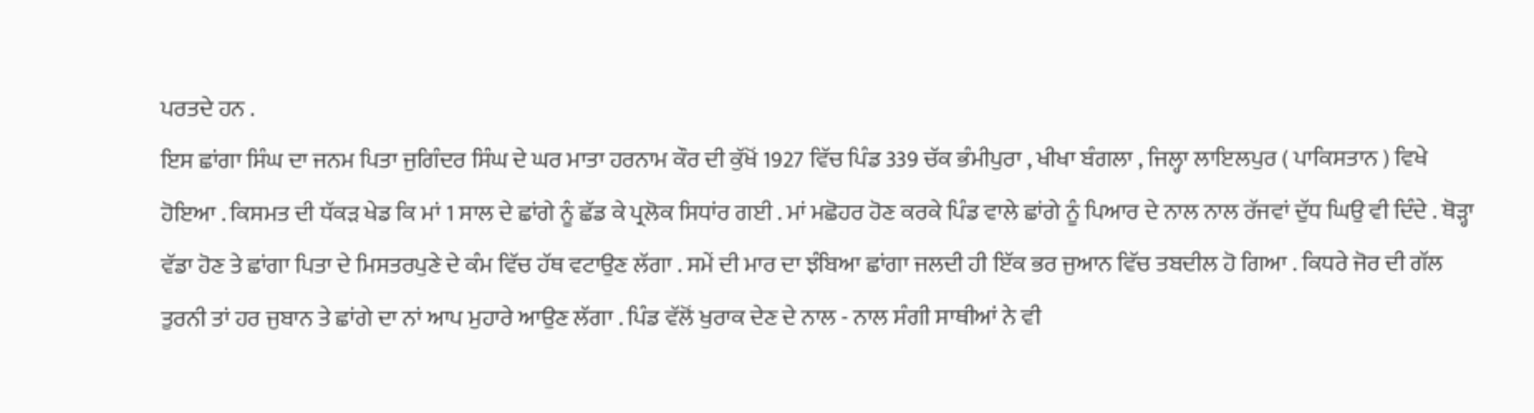ਪਰਤਦੇ ਹਨ .
ਇਸ ਛਾਂਗਾ ਸਿੰਘ ਦਾ ਜਨਮ ਪਿਤਾ ਜੁਗਿੰਦਰ ਸਿੰਘ ਦੇ ਘਰ ਮਾਤਾ ਹਰਨਾਮ ਕੌਰ ਦੀ ਕੁੱਖੋਂ 1927 ਵਿੱਚ ਪਿੰਡ 339 ਚੱਕ ਭੰਮੀਪੁਰਾ , ਖੀਖਾ ਬੰਗਲਾ , ਜਿਲ੍ਹਾ ਲਾਇਲਪੁਰ ( ਪਾਕਿਸਤਾਨ ) ਵਿਖੇ ਹੋਇਆ . ਕਿਸਮਤ ਦੀ ਧੱਕੜ ਖੇਡ ਕਿ ਮਾਂ 1 ਸਾਲ ਦੇ ਛਾਂਗੇ ਨੂੰ ਛੱਡ ਕੇ ਪ੍ਰਲੋਕ ਸਿਧਾਂਰ ਗਈ . ਮਾਂ ਮਛੋਹਰ ਹੋਣ ਕਰਕੇ ਪਿੰਡ ਵਾਲੇ ਛਾਂਗੇ ਨੂੰ ਪਿਆਰ ਦੇ ਨਾਲ ਨਾਲ ਰੱਜਵਾਂ ਦੁੱਧ ਘਿਉ ਵੀ ਦਿੰਦੇ . ਥੋੜ੍ਹਾ ਵੱਡਾ ਹੋਣ ਤੇ ਛਾਂਗਾ ਪਿਤਾ ਦੇ ਮਿਸਤਰਪੁਣੇ ਦੇ ਕੰਮ ਵਿੱਚ ਹੱਥ ਵਟਾਉਣ ਲੱਗਾ . ਸਮੇਂ ਦੀ ਮਾਰ ਦਾ ਝੰਬਿਆ ਛਾਂਗਾ ਜਲਦੀ ਹੀ ਇੱਕ ਭਰ ਜੁਆਨ ਵਿੱਚ ਤਬਦੀਲ ਹੋ ਗਿਆ . ਕਿਧਰੇ ਜੋਰ ਦੀ ਗੱਲ ਤੁਰਨੀ ਤਾਂ ਹਰ ਜੁਬਾਨ ਤੇ ਛਾਂਗੇ ਦਾ ਨਾਂ ਆਪ ਮੁਹਾਰੇ ਆਉਣ ਲੱਗਾ . ਪਿੰਡ ਵੱਲੋਂ ਖੁਰਾਕ ਦੇਣ ਦੇ ਨਾਲ - ਨਾਲ ਸੰਗੀ ਸਾਥੀਆਂ ਨੇ ਵੀ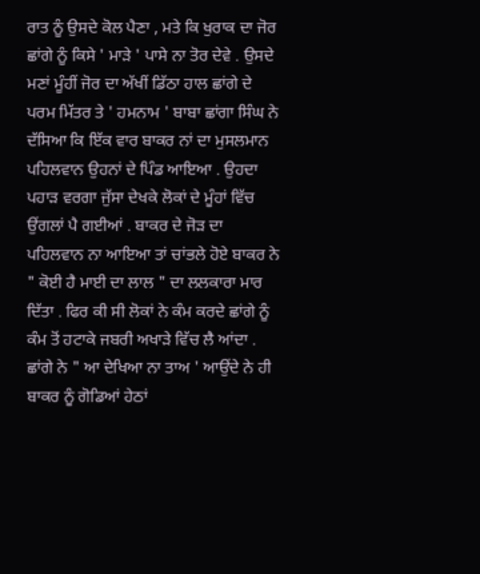ਰਾਤ ਨੂੰ ਉਸਦੇ ਕੋਲ ਪੈਣਾ , ਮਤੇ ਕਿ ਖੁਰਾਕ ਦਾ ਜੋਰ ਛਾਂਗੇ ਨੂੰ ਕਿਸੇ ' ਮਾੜੇ ' ਪਾਸੇ ਨਾ ਤੋਰ ਦੇਵੇ . ਉਸਦੇ ਮਣਾਂ ਮੂੰਹੀਂ ਜੋਰ ਦਾ ਅੱਖੀਂ ਡਿੱਠਾ ਹਾਲ ਛਾਂਗੇ ਦੇ ਪਰਮ ਮਿੱਤਰ ਤੇ ' ਹਮਨਾਮ ' ਬਾਬਾ ਛਾਂਗਾ ਸਿੰਘ ਨੇ ਦੱਸਿਆ ਕਿ ਇੱਕ ਵਾਰ ਬਾਕਰ ਨਾਂ ਦਾ ਮੁਸਲਮਾਨ ਪਹਿਲਵਾਨ ਉਹਨਾਂ ਦੇ ਪਿੰਡ ਆਇਆ . ਉਹਦਾ ਪਹਾੜ ਵਰਗਾ ਜੁੱਸਾ ਦੇਖਕੇ ਲੋਕਾਂ ਦੇ ਮੂੰਹਾਂ ਵਿੱਚ ਉਂਗਲਾਂ ਪੈ ਗਈਆਂ . ਬਾਕਰ ਦੇ ਜੋੜ ਦਾ ਪਹਿਲਵਾਨ ਨਾ ਆਇਆ ਤਾਂ ਚਾਂਭਲੇ ਹੋਏ ਬਾਕਰ ਨੇ " ਕੋਈ ਹੈ ਮਾਈ ਦਾ ਲਾਲ " ਦਾ ਲਲਕਾਰਾ ਮਾਰ ਦਿੱਤਾ . ਫਿਰ ਕੀ ਸੀ ਲੋਕਾਂ ਨੇ ਕੰਮ ਕਰਦੇ ਛਾਂਗੇ ਨੂੰ ਕੰਮ ਤੋਂ ਹਟਾਕੇ ਜਬਰੀ ਅਖਾੜੇ ਵਿੱਚ ਲੈ ਆਂਦਾ . ਛਾਂਗੇ ਨੇ " ਆ ਦੇਖਿਆ ਨਾ ਤਾਅ ' ਆਉਂਦੇ ਨੇ ਹੀ ਬਾਕਰ ਨੂੰ ਗੋਡਿਆਂ ਹੇਠਾਂ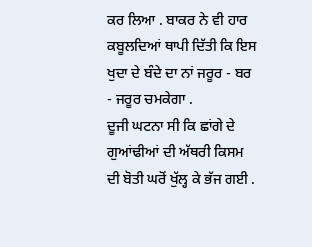ਕਰ ਲਿਆ . ਬਾਕਰ ਨੇ ਵੀ ਹਾਰ ਕਬੂਲਦਿਆਂ ਥਾਪੀ ਦਿੱਤੀ ਕਿ ਇਸ ਖੁਦਾ ਦੇ ਬੰਦੇ ਦਾ ਨਾਂ ਜਰੂਰ - ਬਰ - ਜਰੂਰ ਚਮਕੇਗਾ .
ਦੂਜੀ ਘਟਨਾ ਸੀ ਕਿ ਛਾਂਗੇ ਦੇ ਗੁਆਂਢੀਆਂ ਦੀ ਅੱਥਰੀ ਕਿਸਮ ਦੀ ਬੋਤੀ ਘਰੋਂ ਖੁੱਲ੍ਹ ਕੇ ਭੱਜ ਗਈ .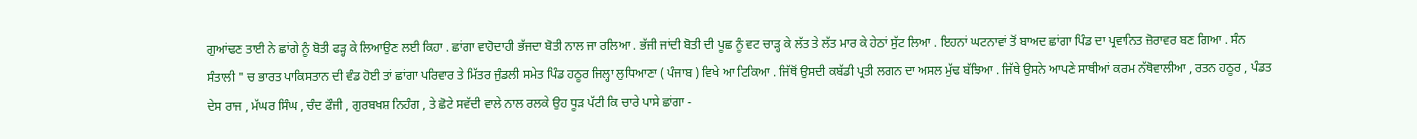ਗੁਆਂਢਣ ਤਾਈ ਨੇ ਛਾਂਗੇ ਨੂੰ ਬੋਤੀ ਫੜ੍ਹ ਕੇ ਲਿਆਉਣ ਲਈ ਕਿਹਾ . ਛਾਂਗਾ ਵਾਹੋਦਾਹੀ ਭੱਜਦਾ ਬੋਤੀ ਨਾਲ ਜਾ ਰਲਿਆ . ਭੱਜੀ ਜਾਂਦੀ ਬੋਤੀ ਦੀ ਪੂਛ ਨੂੰ ਵਟ ਚਾੜ੍ਹ ਕੇ ਲੱਤ ਤੇ ਲੱਤ ਮਾਰ ਕੇ ਹੇਠਾਂ ਸੁੱਟ ਲਿਆ . ਇਹਨਾਂ ਘਟਨਾਵਾਂ ਤੋਂ ਬਾਅਦ ਛਾਂਗਾ ਪਿੰਡ ਦਾ ਪ੍ਰਵਾਨਿਤ ਜ਼ੋਰਾਵਰ ਬਣ ਗਿਆ . ਸੰਨ ਸੰਤਾਲੀ " ਚ ਭਾਰਤ ਪਾਕਿਸਤਾਨ ਦੀ ਵੰਡ ਹੋਈ ਤਾਂ ਛਾਂਗਾ ਪਰਿਵਾਰ ਤੇ ਮਿੱਤਰ ਜੁੰਡਲੀ ਸਮੇਤ ਪਿੰਡ ਹਠੂਰ ਜਿਲ੍ਹਾ ਲੁਧਿਆਣਾ ( ਪੰਜਾਬ ) ਵਿਖੇ ਆ ਟਿਕਿਆ . ਜਿੱਥੋਂ ਉਸਦੀ ਕਬੱਡੀ ਪ੍ਰਤੀ ਲਗਨ ਦਾ ਅਸਲ ਮੁੱਢ ਬੱਝਿਆ . ਜਿੱਥੇ ਉਸਨੇ ਆਪਣੇ ਸਾਥੀਆਂ ਕਰਮ ਨੱਥੋਵਾਲੀਆ , ਰਤਨ ਹਠੂਰ , ਪੰਡਤ ਦੇਸ ਰਾਜ , ਮੱਘਰ ਸਿੰਘ , ਚੰਦ ਫੌਜੀ , ਗੁਰਬਖਸ਼ ਨਿਹੰਗ , ਤੇ ਛੋਟੇ ਸਵੱਦੀ ਵਾਲੇ ਨਾਲ ਰਲਕੇ ਉਹ ਧੂੜ ਪੱਟੀ ਕਿ ਚਾਰੇ ਪਾਸੇ ਛਾਂਗਾ -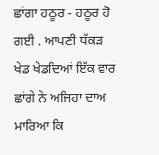ਛਾਂਗਾ ਹਠੂਰ - ਹਠੂਰ ਹੋ ਗਈ . ਆਪਣੀ ਧੱਕੜ ਖੇਡ ਖੇਡਦਿਆਂ ਇੱਕ ਵਾਰ ਛਾਂਗੇ ਨੇ ਅਜਿਹਾ ਦਾਅ ਮਾਰਿਆ ਕਿ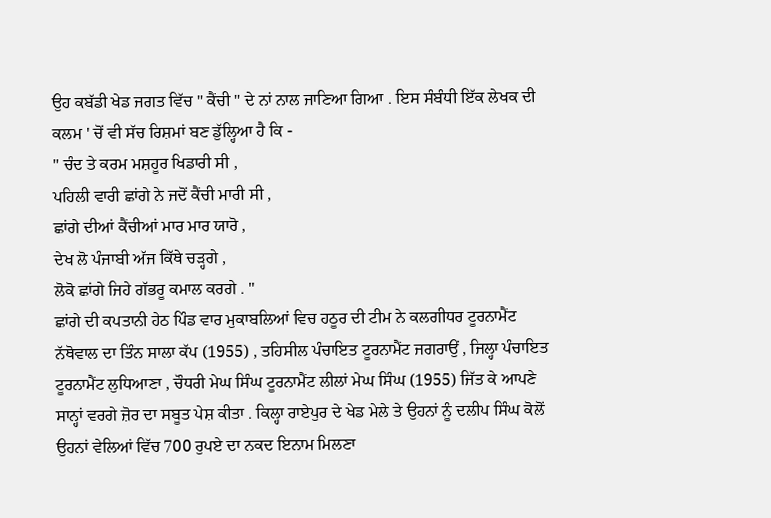ਉਹ ਕਬੱਡੀ ਖੇਡ ਜਗਤ ਵਿੱਚ " ਕੈਂਚੀ " ਦੇ ਨਾਂ ਨਾਲ ਜਾਣਿਆ ਗਿਆ . ਇਸ ਸੰਬੰਧੀ ਇੱਕ ਲੇਖਕ ਦੀ ਕਲਮ ' ਚੋਂ ਵੀ ਸੱਚ ਰਿਸ਼ਮਾਂ ਬਣ ਡੁੱਲ੍ਹਿਆ ਹੈ ਕਿ -
" ਚੰਦ ਤੇ ਕਰਮ ਮਸ਼ਹੂਰ ਖਿਡਾਰੀ ਸੀ ,
ਪਹਿਲੀ ਵਾਰੀ ਛਾਂਗੇ ਨੇ ਜਦੋਂ ਕੈਂਚੀ ਮਾਰੀ ਸੀ ,
ਛਾਂਗੇ ਦੀਆਂ ਕੈਂਚੀਆਂ ਮਾਰ ਮਾਰ ਯਾਰੋ ,
ਦੇਖ ਲੋ ਪੰਜਾਬੀ ਅੱਜ ਕਿੱਥੇ ਚੜ੍ਹਗੇ ,
ਲੋਕੋ ਛਾਂਗੇ ਜਿਹੇ ਗੱਭਰੂ ਕਮਾਲ ਕਰਗੇ . "
ਛਾਂਗੇ ਦੀ ਕਪਤਾਨੀ ਹੇਠ ਪਿੰਡ ਵਾਰ ਮੁਕਾਬਲਿਆਂ ਵਿਚ ਹਠੂਰ ਦੀ ਟੀਮ ਨੇ ਕਲਗੀਧਰ ਟੂਰਨਾਮੈਂਟ ਨੱਥੋਵਾਲ ਦਾ ਤਿੰਨ ਸਾਲਾ ਕੱਪ (1955) , ਤਹਿਸੀਲ ਪੰਚਾਇਤ ਟੂਰਨਾਮੈਂਟ ਜਗਰਾਉਂ , ਜਿਲ੍ਹਾ ਪੰਚਾਇਤ ਟੂਰਨਾਮੈਂਟ ਲੁਧਿਆਣਾ , ਚੌਧਰੀ ਮੇਘ ਸਿੰਘ ਟੂਰਨਾਮੈਂਟ ਲੀਲਾਂ ਮੇਘ ਸਿੰਘ (1955) ਜਿੱਤ ਕੇ ਆਪਣੇ ਸਾਨ੍ਹਾਂ ਵਰਗੇ ਜ਼ੋਰ ਦਾ ਸਬੂਤ ਪੇਸ਼ ਕੀਤਾ . ਕਿਲ੍ਹਾ ਰਾਏਪੁਰ ਦੇ ਖੇਡ ਮੇਲੇ ਤੇ ਉਹਨਾਂ ਨੂੰ ਦਲੀਪ ਸਿੰਘ ਕੋਲੋਂ ਉਹਨਾਂ ਵੇਲਿਆਂ ਵਿੱਚ 700 ਰੁਪਏ ਦਾ ਨਕਦ ਇਨਾਮ ਮਿਲਣਾ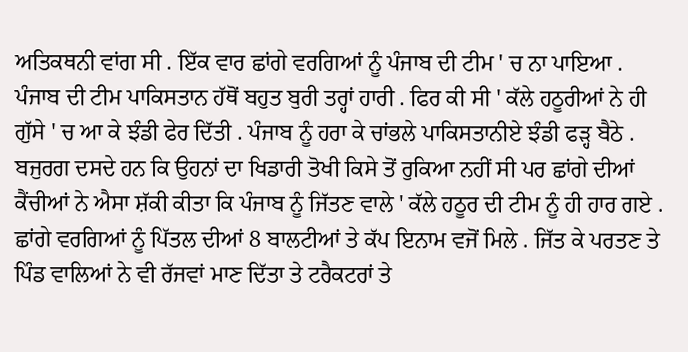ਅਤਿਕਥਨੀ ਵਾਂਗ ਸੀ . ਇੱਕ ਵਾਰ ਛਾਂਗੇ ਵਰਗਿਆਂ ਨੂੰ ਪੰਜਾਬ ਦੀ ਟੀਮ ' ਚ ਨਾ ਪਾਇਆ . ਪੰਜਾਬ ਦੀ ਟੀਮ ਪਾਕਿਸਤਾਨ ਹੱਥੋਂ ਬਹੁਤ ਬੁਰੀ ਤਰ੍ਹਾਂ ਹਾਰੀ . ਫਿਰ ਕੀ ਸੀ ' ਕੱਲੇ ਹਠੂਰੀਆਂ ਨੇ ਹੀ ਗੁੱਸੇ ' ਚ ਆ ਕੇ ਝੰਡੀ ਫੇਰ ਦਿੱਤੀ . ਪੰਜਾਬ ਨੂੰ ਹਰਾ ਕੇ ਚਾਂਭਲੇ ਪਾਕਿਸਤਾਨੀਏ ਝੰਡੀ ਫੜ੍ਹ ਬੈਠੇ . ਬਜੁਰਗ ਦਸਦੇ ਹਨ ਕਿ ਉਹਨਾਂ ਦਾ ਖਿਡਾਰੀ ਤੋਖੀ ਕਿਸੇ ਤੋਂ ਰੁਕਿਆ ਨਹੀਂ ਸੀ ਪਰ ਛਾਂਗੇ ਦੀਆਂ ਕੈਂਚੀਆਂ ਨੇ ਐਸਾ ਸ਼ੱਕੀ ਕੀਤਾ ਕਿ ਪੰਜਾਬ ਨੂੰ ਜਿੱਤਣ ਵਾਲੇ ' ਕੱਲੇ ਹਠੂਰ ਦੀ ਟੀਮ ਨੂੰ ਹੀ ਹਾਰ ਗਏ . ਛਾਂਗੇ ਵਰਗਿਆਂ ਨੂੰ ਪਿੱਤਲ ਦੀਆਂ 8 ਬਾਲਟੀਆਂ ਤੇ ਕੱਪ ਇਨਾਮ ਵਜੋਂ ਮਿਲੇ . ਜਿੱਤ ਕੇ ਪਰਤਣ ਤੇ ਪਿੰਡ ਵਾਲਿਆਂ ਨੇ ਵੀ ਰੱਜਵਾਂ ਮਾਣ ਦਿੱਤਾ ਤੇ ਟਰੈਕਟਰਾਂ ਤੇ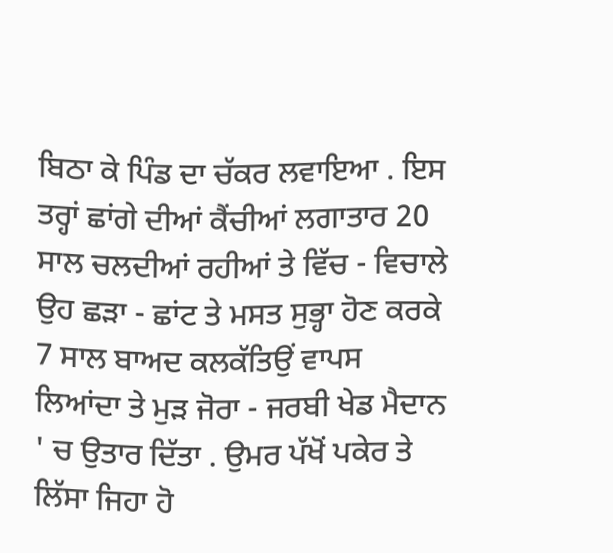ਬਿਠਾ ਕੇ ਪਿੰਡ ਦਾ ਚੱਕਰ ਲਵਾਇਆ . ਇਸ ਤਰ੍ਹਾਂ ਛਾਂਗੇ ਦੀਆਂ ਕੈਂਚੀਆਂ ਲਗਾਤਾਰ 20 ਸਾਲ ਚਲਦੀਆਂ ਰਹੀਆਂ ਤੇ ਵਿੱਚ - ਵਿਚਾਲੇ ਉਹ ਛੜਾ - ਛਾਂਟ ਤੇ ਮਸਤ ਸੁਭ੍ਹਾ ਹੋਣ ਕਰਕੇ 7 ਸਾਲ ਬਾਅਦ ਕਲਕੱਤਿਉਂ ਵਾਪਸ ਲਿਆਂਦਾ ਤੇ ਮੁੜ ਜੋਰਾ - ਜਰਬੀ ਖੇਡ ਮੈਦਾਨ ' ਚ ਉਤਾਰ ਦਿੱਤਾ . ਉਮਰ ਪੱਖੋਂ ਪਕੇਰ ਤੇ ਲਿੱਸਾ ਜਿਹਾ ਹੋ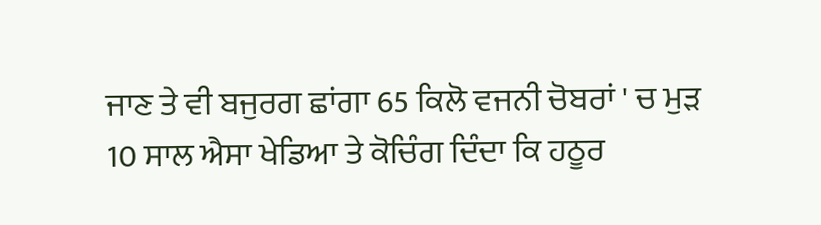ਜਾਣ ਤੇ ਵੀ ਬਜੁਰਗ ਛਾਂਗਾ 65 ਕਿਲੋ ਵਜਨੀ ਚੋਬਰਾਂ ' ਚ ਮੁੜ 10 ਸਾਲ ਐਸਾ ਖੇਡਿਆ ਤੇ ਕੋਚਿੰਗ ਦਿੰਦਾ ਕਿ ਹਠੂਰ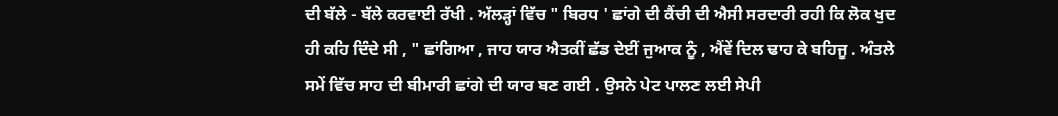ਦੀ ਬੱਲੇ - ਬੱਲੇ ਕਰਵਾਈ ਰੱਖੀ . ਅੱਲੜ੍ਹਾਂ ਵਿੱਚ " ਬਿਰਧ ' ਛਾਂਗੇ ਦੀ ਕੈਂਚੀ ਦੀ ਐਸੀ ਸਰਦਾਰੀ ਰਹੀ ਕਿ ਲੋਕ ਖੁਦ ਹੀ ਕਹਿ ਦਿੰਦੇ ਸੀ , " ਛਾਂਗਿਆ , ਜਾਹ ਯਾਰ ਐਤਕੀਂ ਛੱਡ ਦੇਈਂ ਜੁਆਕ ਨੂੰ , ਐਂਵੇਂ ਦਿਲ ਢਾਹ ਕੇ ਬਹਿਜੂ . ਅੰਤਲੇ ਸਮੇਂ ਵਿੱਚ ਸਾਹ ਦੀ ਬੀਮਾਰੀ ਛਾਂਗੇ ਦੀ ਯਾਰ ਬਣ ਗਈ . ਉਸਨੇ ਪੇਟ ਪਾਲਣ ਲਈ ਸੇਪੀ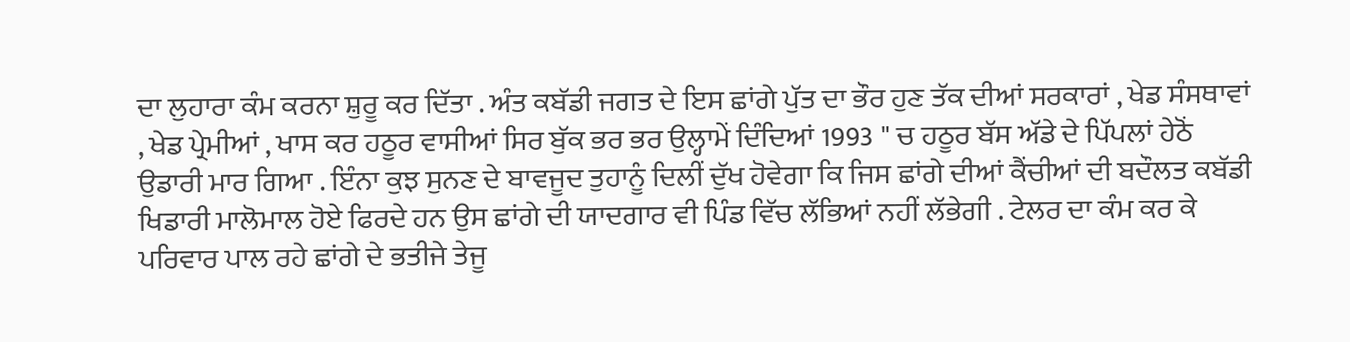ਦਾ ਲੁਹਾਰਾ ਕੰਮ ਕਰਨਾ ਸ਼ੁਰੂ ਕਰ ਦਿੱਤਾ . ਅੰਤ ਕਬੱਡੀ ਜਗਤ ਦੇ ਇਸ ਛਾਂਗੇ ਪੁੱਤ ਦਾ ਭੌਰ ਹੁਣ ਤੱਕ ਦੀਆਂ ਸਰਕਾਰਾਂ , ਖੇਡ ਸੰਸਥਾਵਾਂ , ਖੇਡ ਪ੍ਰੇਮੀਆਂ , ਖਾਸ ਕਰ ਹਠੂਰ ਵਾਸੀਆਂ ਸਿਰ ਬੁੱਕ ਭਰ ਭਰ ਉਲ੍ਹਾਮੇਂ ਦਿੰਦਿਆਂ 1993 " ਚ ਹਠੂਰ ਬੱਸ ਅੱਡੇ ਦੇ ਪਿੱਪਲਾਂ ਹੇਠੋਂ ਉਡਾਰੀ ਮਾਰ ਗਿਆ . ਇੰਨਾ ਕੁਝ ਸੁਨਣ ਦੇ ਬਾਵਜੂਦ ਤੁਹਾਨੂੰ ਦਿਲੀਂ ਦੁੱਖ ਹੋਵੇਗਾ ਕਿ ਜਿਸ ਛਾਂਗੇ ਦੀਆਂ ਕੈਂਚੀਆਂ ਦੀ ਬਦੌਲਤ ਕਬੱਡੀ ਖਿਡਾਰੀ ਮਾਲੋਮਾਲ ਹੋਏ ਫਿਰਦੇ ਹਨ ਉਸ ਛਾਂਗੇ ਦੀ ਯਾਦਗਾਰ ਵੀ ਪਿੰਡ ਵਿੱਚ ਲੱਭਿਆਂ ਨਹੀਂ ਲੱਭੇਗੀ . ਟੇਲਰ ਦਾ ਕੰਮ ਕਰ ਕੇ ਪਰਿਵਾਰ ਪਾਲ ਰਹੇ ਛਾਂਗੇ ਦੇ ਭਤੀਜੇ ਤੇਜੂ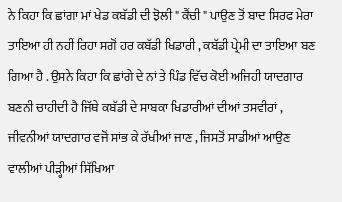ਨੇ ਕਿਹਾ ਕਿ ਛਾਂਗਾ ਮਾਂ ਖੇਡ ਕਬੱਡੀ ਦੀ ਝੋਲੀ " ਕੈਂਚੀ " ਪਾਉਣ ਤੋਂ ਬਾਦ ਸਿਰਫ ਮੇਰਾ ਤਾਇਆ ਹੀ ਨਹੀਂ ਰਿਹਾ ਸਗੋਂ ਹਰ ਕਬੱਡੀ ਖਿਡਾਰੀ , ਕਬੱਡੀ ਪ੍ਰੇਮੀ ਦਾ ਤਾਇਆ ਬਣ ਗਿਆ ਹੈ . ਉਸਨੇ ਕਿਹਾ ਕਿ ਛਾਂਗੇ ਦੇ ਨਾਂ ਤੇ ਪਿੰਡ ਵਿੱਚ ਕੋਈ ਅਜਿਹੀ ਯਾਦਗਾਰ ਬਣਨੀ ਚਾਹੀਦੀ ਹੈ ਜਿੱਥੇ ਕਬੱਡੀ ਦੇ ਸਾਬਕਾ ਖਿਡਾਰੀਆਂ ਦੀਆਂ ਤਸਵੀਰਾਂ , ਜੀਵਨੀਆਂ ਯਾਦਗਾਰ ਵਜੋਂ ਸਾਂਭ ਕੇ ਰੱਖੀਆਂ ਜਾਣ , ਜਿਸਤੋਂ ਸਾਡੀਆਂ ਆਉਣ ਵਾਲੀਆਂ ਪੀੜ੍ਹੀਆਂ ਸਿੱਖਿਆ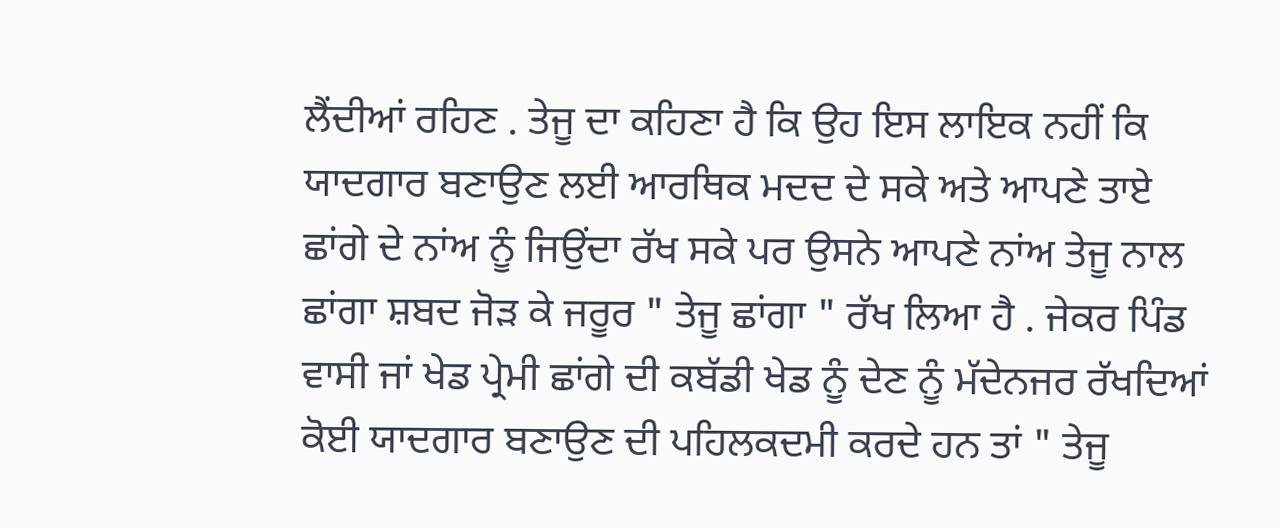ਲੈਂਦੀਆਂ ਰਹਿਣ . ਤੇਜੂ ਦਾ ਕਹਿਣਾ ਹੈ ਕਿ ਉਹ ਇਸ ਲਾਇਕ ਨਹੀਂ ਕਿ ਯਾਦਗਾਰ ਬਣਾਉਣ ਲਈ ਆਰਥਿਕ ਮਦਦ ਦੇ ਸਕੇ ਅਤੇ ਆਪਣੇ ਤਾਏ ਛਾਂਗੇ ਦੇ ਨਾਂਅ ਨੂੰ ਜਿਉਂਦਾ ਰੱਖ ਸਕੇ ਪਰ ਉਸਨੇ ਆਪਣੇ ਨਾਂਅ ਤੇਜੂ ਨਾਲ ਛਾਂਗਾ ਸ਼ਬਦ ਜੋੜ ਕੇ ਜਰੂਰ " ਤੇਜੂ ਛਾਂਗਾ " ਰੱਖ ਲਿਆ ਹੈ . ਜੇਕਰ ਪਿੰਡ ਵਾਸੀ ਜਾਂ ਖੇਡ ਪ੍ਰੇਮੀ ਛਾਂਗੇ ਦੀ ਕਬੱਡੀ ਖੇਡ ਨੂੰ ਦੇਣ ਨੂੰ ਮੱਦੇਨਜਰ ਰੱਖਦਿਆਂ ਕੋਈ ਯਾਦਗਾਰ ਬਣਾਉਣ ਦੀ ਪਹਿਲਕਦਮੀ ਕਰਦੇ ਹਨ ਤਾਂ " ਤੇਜੂ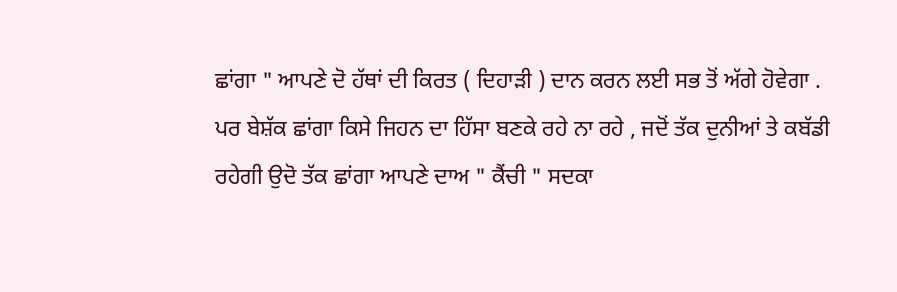ਛਾਂਗਾ " ਆਪਣੇ ਦੋ ਹੱਥਾਂ ਦੀ ਕਿਰਤ ( ਦਿਹਾੜੀ ) ਦਾਨ ਕਰਨ ਲਈ ਸਭ ਤੋਂ ਅੱਗੇ ਹੋਵੇਗਾ .
ਪਰ ਬੇਸ਼ੱਕ ਛਾਂਗਾ ਕਿਸੇ ਜਿਹਨ ਦਾ ਹਿੱਸਾ ਬਣਕੇ ਰਹੇ ਨਾ ਰਹੇ , ਜਦੋਂ ਤੱਕ ਦੁਨੀਆਂ ਤੇ ਕਬੱਡੀ ਰਹੇਗੀ ਉਦੋ ਤੱਕ ਛਾਂਗਾ ਆਪਣੇ ਦਾਅ " ਕੈਂਚੀ " ਸਦਕਾ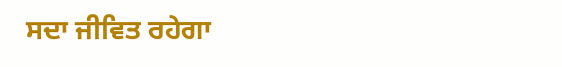ਸਦਾ ਜੀਵਿਤ ਰਹੇਗਾ